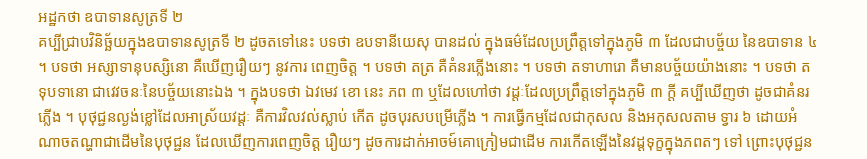អដ្ឋកថា ឧបាទានសូត្រទី ២
គប្បីជ្រាបវិនិច្ឆ័យក្នុងឧបាទានសូត្រទី ២ ដូចតទៅនេះ បទថា ឧបទានីយេសុ បានដល់ ក្នុងធម៌ដែលប្រព្រឹត្តទៅក្នុងភូមិ ៣ ដែលជាបច្ច័យ នៃឧបាទាន ៤ ។ បទថា អស្សាទានុបស្សិនោ គឺឃើញរឿយៗ នូវការ ពេញចិត្ត ។ បទថា តត្រ គឺគំនរភ្លើងនោះ ។ បទថា តទាហារោ គឺមានបច្ច័យយ៉ាងនោះ ។ បទថា តទុបទានោ ជាវេវចនៈនៃបច្ច័យនោះឯង ។ ក្នុងបទថា ឯវមេវ ខោ នេះ ភព ៣ ឬដែលហៅថា វដ្តៈដែលប្រព្រឹត្តទៅក្នុងភូមិ ៣ ក្តី គប្បីឃើញថា ដូចជាគំនរភ្លើង ។ បុថុជ្ជនល្ងង់ខ្លៅដែលអាស្រ័យវដ្តៈ គឺការវិលវល់ស្លាប់ កើត ដូចបុរសបម្រើភ្លើង ។ ការធ្វើកម្មដែលជាកុសល និងអកុសលតាម ទ្វារ ៦ ដោយអំណាចតណ្ហាជាដើមនៃបុថុជ្ជន ដែលឃើញការពេញចិត្ត រឿយៗ ដូចការដាក់អាចម៍គោក្រៀមជាដើម ការកើតឡើងនៃវដ្តទុក្ខក្នុងភពតៗ ទៅ ព្រោះបុថុជ្ជន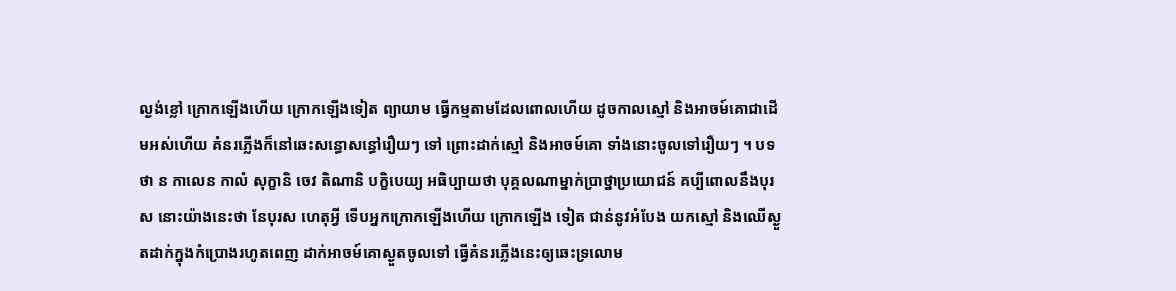ល្ងង់ខ្លៅ ក្រោកឡើងហើយ ក្រោកឡើងទៀត ព្យាយាម ធ្វើកម្មតាមដែលពោលហើយ ដូចកាលស្មៅ និងអាចម៍គោជាដើមអស់ហើយ គំនរភ្លើងក៏នៅឆេះសន្ធោសន្ធៅរឿយៗ ទៅ ព្រោះដាក់ស្មៅ និងអាចម៍គោ ទាំងនោះចូលទៅរឿយៗ ។ បទថា ន កាលេន កាលំ សុក្ខានិ ចេវ តិណានិ បក្ខិបេយ្យ អធិប្បាយថា បុគ្គលណាម្នាក់ប្រាថ្នាប្រយោជន៍ គប្បីពោលនឹងបុរស នោះយ៉ាងនេះថា នែបុរស ហេតុអ្វី ទើបអ្នកក្រោកឡើងហើយ ក្រោកឡើង ទៀត ជាន់នូវអំបែង យកស្មៅ និងឈើស្ងួតដាក់ក្នុងកំប្រោងរហូតពេញ ដាក់អាចម៍គោស្ងួតចូលទៅ ធ្វើគំនរភ្លើងនេះឲ្យឆេះទ្រលោម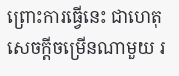ព្រោះការធ្វើនេះ ជាហេតុ សេចក្តីចម្រើនណាមួយ រ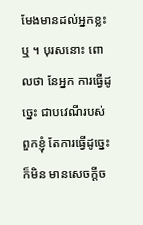មែងមានដល់អ្នកខ្លះឬ ។ បុរសនោះ ពោលថា នែអ្នក ការធ្វើដូច្នេះ ជាបវេណីរបស់ពួកខ្ញុំ តែការធ្វើដូច្នេះ ក៏មិន មានសេចក្តីច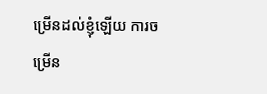ម្រើនដល់ខ្ញុំឡើយ ការចម្រើន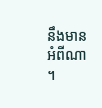នឹងមានអំពីណា ។